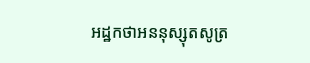អដ្ឋកថាអននុស្សុតសូត្រ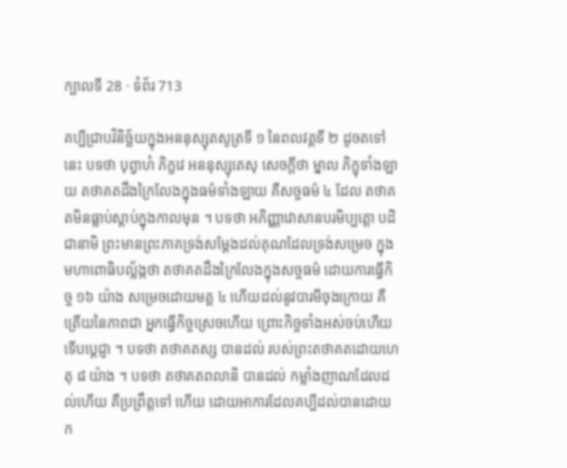ក្បាលទី 28 · ទំព័រ 713

គប្បីជ្រាបវិនិច្ឆ័យក្នុងអននុស្សុតសូត្រទី ១ នៃពលវគ្គទី ២ ដូចតទៅនេះ បទថា បុព្វាហំ ភិក្ខវេ អននុស្សុតេសុ សេចក្តីថា ម្នាល ភិក្ខុទាំងឡាយ តថាគតដឹងក្រៃលែងក្នុងធម៌ទាំងឡាយ គឺសច្ចធម៌ ៤ ដែល តថាគតមិនធ្លាប់ស្តាប់ក្នុងកាលមុន ។ បទថា អភិញ្ញាវោសានបរមិប្បត្តោ បដិជានាមិ ព្រះមានព្រះភាគទ្រង់សម្តែងដល់គុណដែលទ្រង់សម្រេច ក្នុង មហាពោធិបល្ល័ង្កថា តថាគតដឹងក្រៃលែងក្នុងសច្ចធម៌ ដោយការធ្វើកិច្ច ១៦ យ៉ាង សម្រេចដោយមគ្គ ៤ ហើយដល់នូវបារមីចុងក្រោយ គឺត្រើយនៃភាពជា អ្នកធ្វើកិច្ចស្រេចហើយ ព្រោះកិច្ចទាំងអស់ចប់ហើយ ទើបប្តេជ្ញា ។ បទថា តថាគតស្ស បានដល់ របស់ព្រះតថាគតដោយហេតុ ៨ យ៉ាង ។ បទថា តថាគតពលានិ បានដល់ កម្លាំងញាណដែលដល់ហើយ គឺប្រព្រឹត្តទៅ ហើយ ដោយអាការដែលគប្បីដល់បានដោយក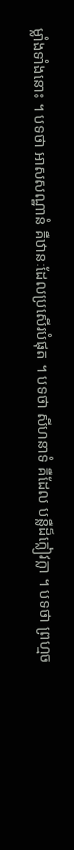ម្លាំងទាំងនោះ ។ បទថា អាសសណ្ឋានំ គឺឋានៈដែលប្រសើរបំផុត ។ បទថា សីហនាទំ គឺដែល បន្លឺដ៏ក្លៀវក្លា ។ បទថា ព្រហ្មច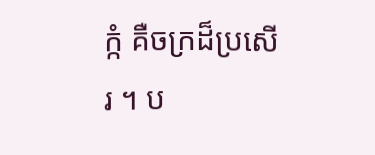ក្កំ គឺចក្រដ៏ប្រសើរ ។ ប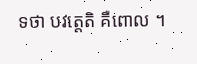ទថា បវត្តេតិ គឺពោល ។